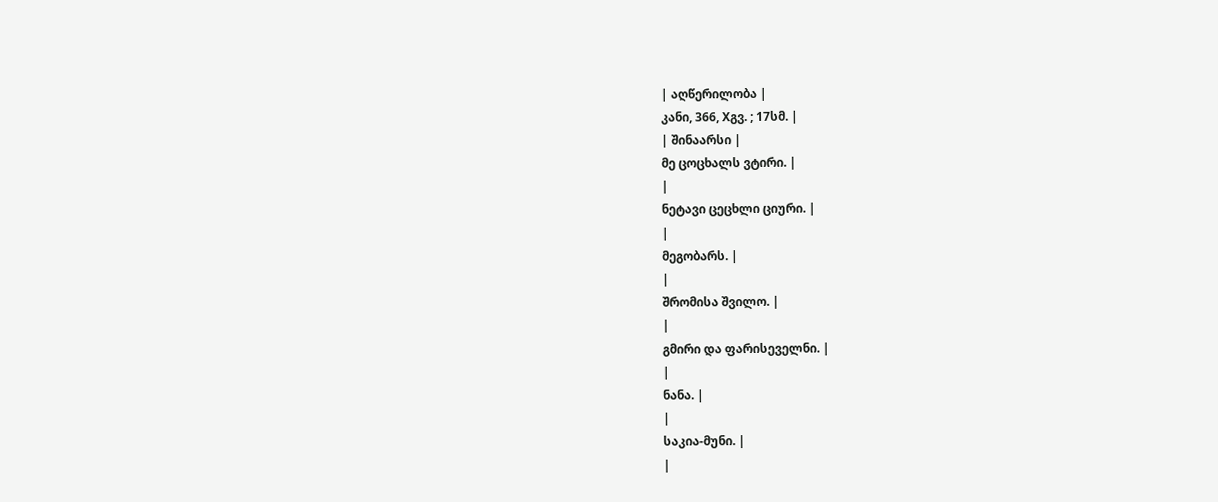| აღწერილობა |
კანი, 366, Xგვ. ; 17სმ. |
| შინაარსი |
მე ცოცხალს ვტირი. |
|
ნეტავი ცეცხლი ციური. |
|
მეგობარს. |
|
შრომისა შვილო. |
|
გმირი და ფარისეველნი. |
|
ნანა. |
|
საკია-მუნი. |
|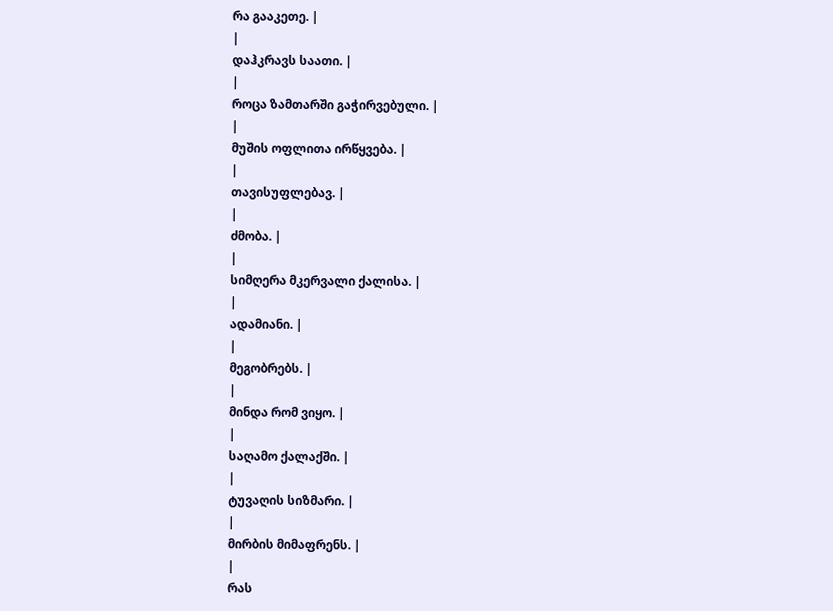რა გააკეთე. |
|
დაჰკრავს საათი. |
|
როცა ზამთარში გაჭირვებული. |
|
მუშის ოფლითა ირწყვება. |
|
თავისუფლებავ. |
|
ძმობა. |
|
სიმღერა მკერვალი ქალისა. |
|
ადამიანი. |
|
მეგობრებს. |
|
მინდა რომ ვიყო. |
|
საღამო ქალაქში. |
|
ტუვაღის სიზმარი. |
|
მირბის მიმაფრენს. |
|
რას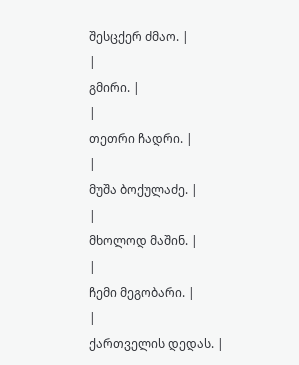შესცქერ ძმაო. |
|
გმირი. |
|
თეთრი ჩადრი. |
|
მუშა ბოქულაძე. |
|
მხოლოდ მაშინ. |
|
ჩემი მეგობარი. |
|
ქართველის დედას. |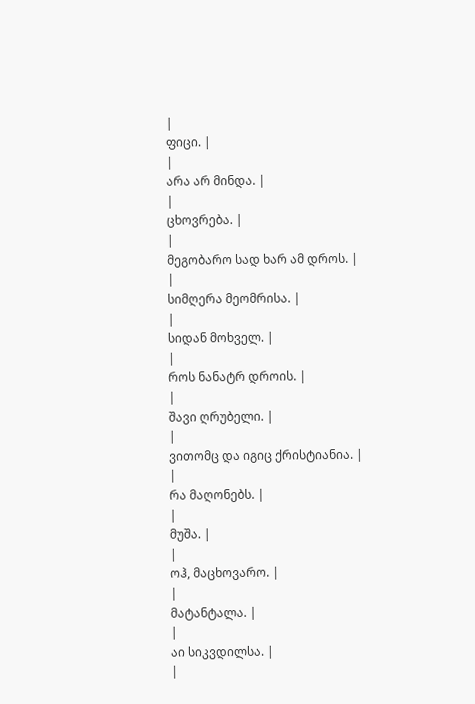|
ფიცი. |
|
არა არ მინდა. |
|
ცხოვრება. |
|
მეგობარო სად ხარ ამ დროს. |
|
სიმღერა მეომრისა. |
|
სიდან მოხველ. |
|
როს ნანატრ დროის. |
|
შავი ღრუბელი. |
|
ვითომც და იგიც ქრისტიანია. |
|
რა მაღონებს. |
|
მუშა. |
|
ოჰ, მაცხოვარო. |
|
მატანტალა. |
|
აი სიკვდილსა. |
|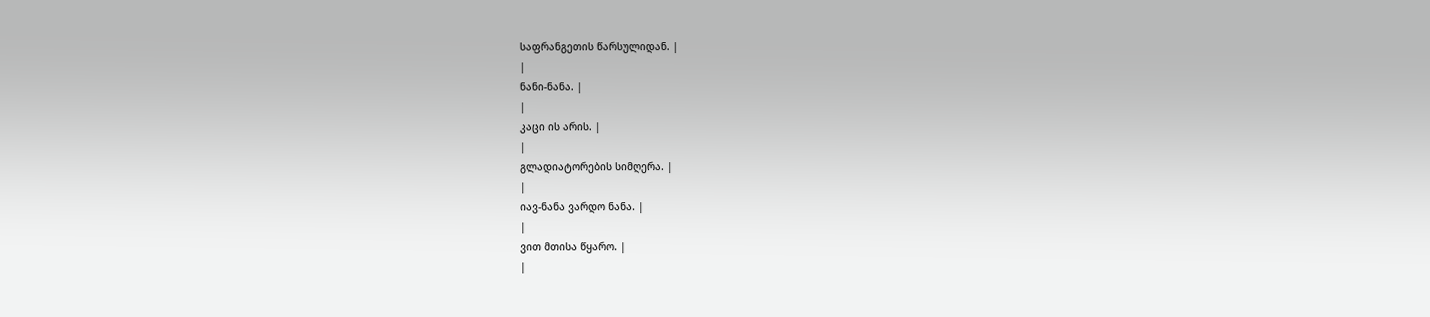საფრანგეთის წარსულიდან. |
|
ნანი-ნანა. |
|
კაცი ის არის. |
|
გლადიატორების სიმღერა. |
|
იავ-ნანა ვარდო ნანა. |
|
ვით მთისა წყარო. |
|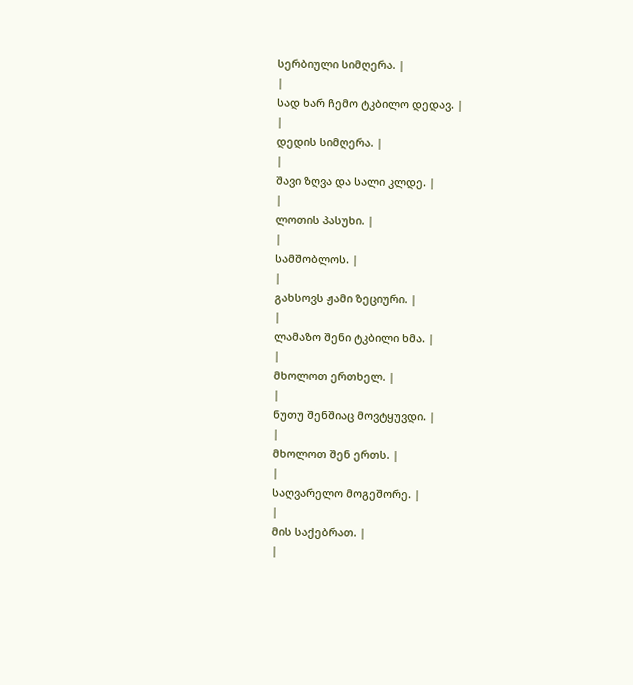სერბიული სიმღერა. |
|
სად ხარ ჩემო ტკბილო დედავ. |
|
დედის სიმღერა. |
|
შავი ზღვა და სალი კლდე. |
|
ლოთის პასუხი. |
|
სამშობლოს. |
|
გახსოვს ჟამი ზეციური. |
|
ლამაზო შენი ტკბილი ხმა. |
|
მხოლოთ ერთხელ. |
|
ნუთუ შენშიაც მოვტყუვდი. |
|
მხოლოთ შენ ერთს. |
|
საღვარელო მოგეშორე. |
|
მის საქებრათ. |
|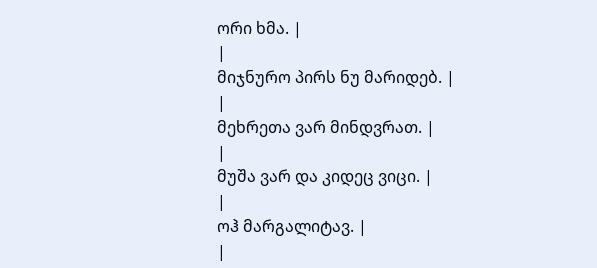ორი ხმა. |
|
მიჯნურო პირს ნუ მარიდებ. |
|
მეხრეთა ვარ მინდვრათ. |
|
მუშა ვარ და კიდეც ვიცი. |
|
ოჰ მარგალიტავ. |
|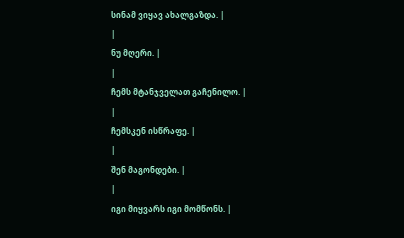სინამ ვიყავ ახალგაზდა. |
|
ნუ მღერი. |
|
ჩემს მტანჯველათ გაჩენილო. |
|
ჩემსკენ ისწრაფე. |
|
შენ მაგონდები. |
|
იგი მიყვარს იგი მომწონს. |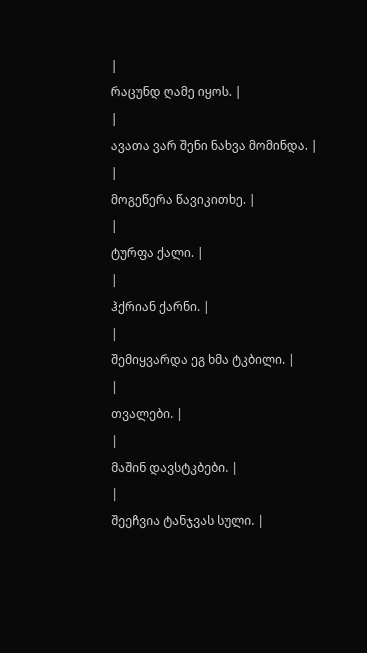|
რაცუნდ ღამე იყოს. |
|
ავათა ვარ შენი ნახვა მომინდა. |
|
მოგეწერა წავიკითხე. |
|
ტურფა ქალი. |
|
ჰქრიან ქარნი. |
|
შემიყვარდა ეგ ხმა ტკბილი. |
|
თვალები. |
|
მაშინ დავსტკბები. |
|
შეეჩვია ტანჯვას სული. |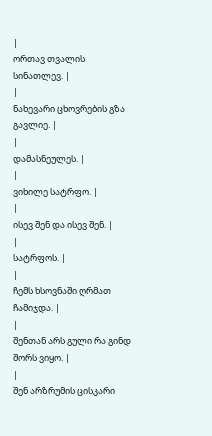|
ორთავ თვალის სინათლევ. |
|
ნახევარი ცხოვრების გზა გავლიე. |
|
დამასნეულეს. |
|
ვიხილე სატრფო. |
|
ისევ შენ და ისევ შენ. |
|
სატრფოს. |
|
ჩემს ხსოვნაში ღრმათ ჩამიჯდა. |
|
შენთან არს გული რა გინდ შორს ვიყო. |
|
შენ არზრუმის ცისკარი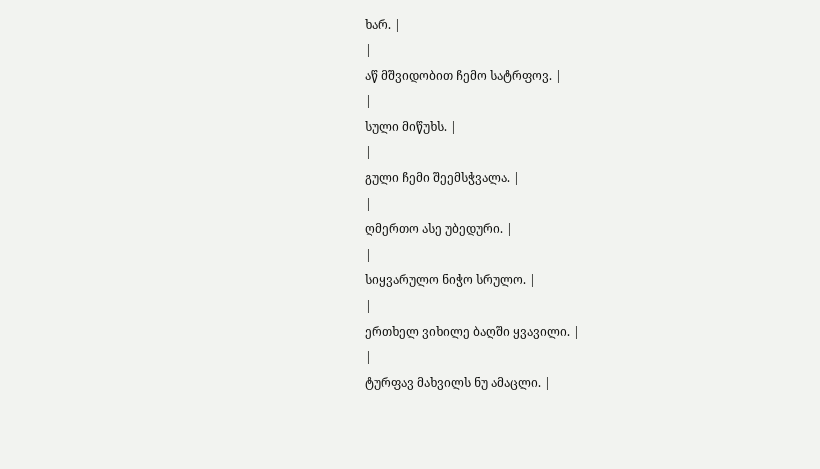ხარ. |
|
აწ მშვიდობით ჩემო სატრფოვ. |
|
სული მიწუხს. |
|
გული ჩემი შეემსჭვალა. |
|
ღმერთო ასე უბედური. |
|
სიყვარულო ნიჭო სრულო. |
|
ერთხელ ვიხილე ბაღში ყვავილი. |
|
ტურფავ მახვილს ნუ ამაცლი. |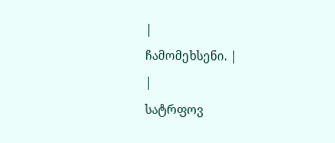|
ჩამომეხსენი. |
|
სატრფოვ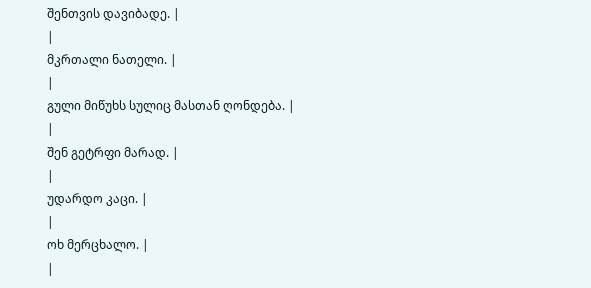შენთვის დავიბადე. |
|
მკრთალი ნათელი. |
|
გული მიწუხს სულიც მასთან ღონდება. |
|
შენ გეტრფი მარად. |
|
უდარდო კაცი. |
|
ოხ მერცხალო. |
|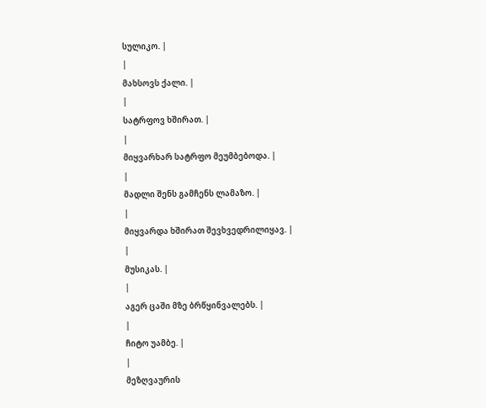სულიკო. |
|
მახსოვს ქალი. |
|
სატრფოვ ხშირათ. |
|
მიყვარხარ სატრფო მეუმბებოდა. |
|
მადლი შენს გამჩენს ლამაზო. |
|
მიყვარდა ხშირათ შევხვედრილიყავ. |
|
მუსიკას. |
|
აგერ ცაში მზე ბრწყინვალებს. |
|
ჩიტო უამბე. |
|
მეზღვაურის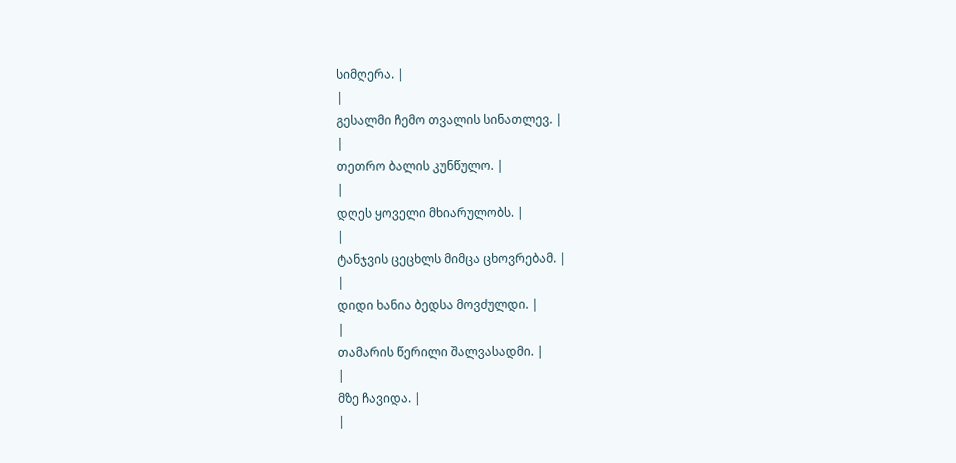სიმღერა. |
|
გესალმი ჩემო თვალის სინათლევ. |
|
თეთრო ბალის კუნწულო. |
|
დღეს ყოველი მხიარულობს. |
|
ტანჯვის ცეცხლს მიმცა ცხოვრებამ. |
|
დიდი ხანია ბედსა მოვძულდი. |
|
თამარის წერილი შალვასადმი. |
|
მზე ჩავიდა. |
|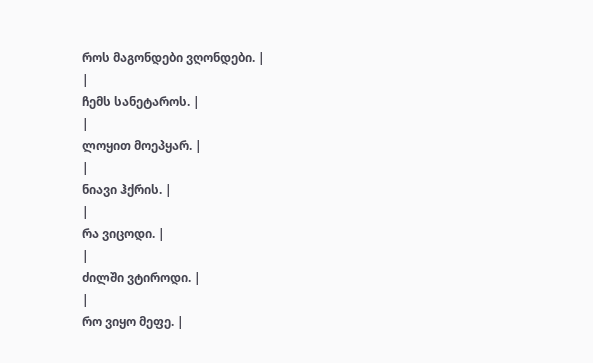როს მაგონდები ვღონდები. |
|
ჩემს სანეტაროს. |
|
ლოყით მოეპყარ. |
|
ნიავი ჰქრის. |
|
რა ვიცოდი. |
|
ძილში ვტიროდი. |
|
რო ვიყო მეფე. |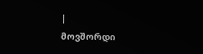|
მოვშორდი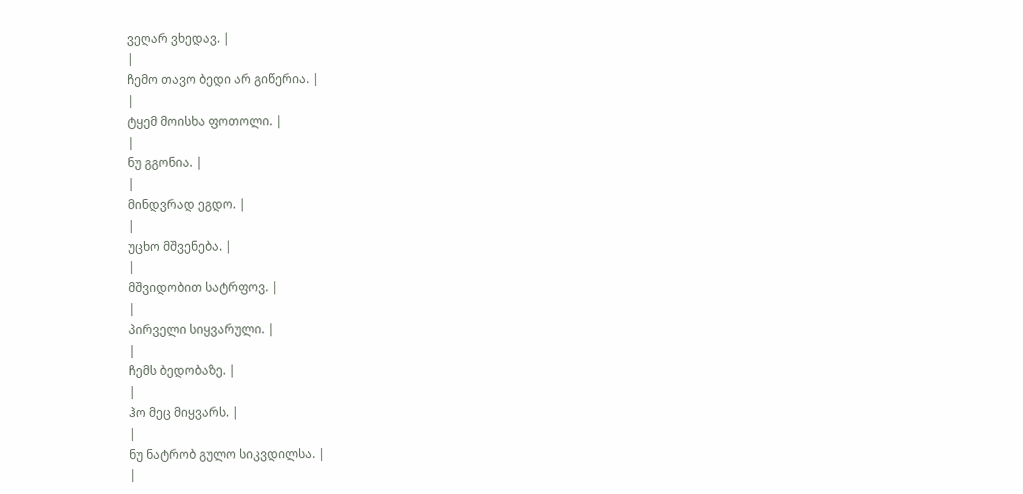ვეღარ ვხედავ. |
|
ჩემო თავო ბედი არ გიწერია. |
|
ტყემ მოისხა ფოთოლი. |
|
ნუ გგონია. |
|
მინდვრად ეგდო. |
|
უცხო მშვენება. |
|
მშვიდობით სატრფოვ. |
|
პირველი სიყვარული. |
|
ჩემს ბედობაზე. |
|
ჰო მეც მიყვარს. |
|
ნუ ნატრობ გულო სიკვდილსა. |
|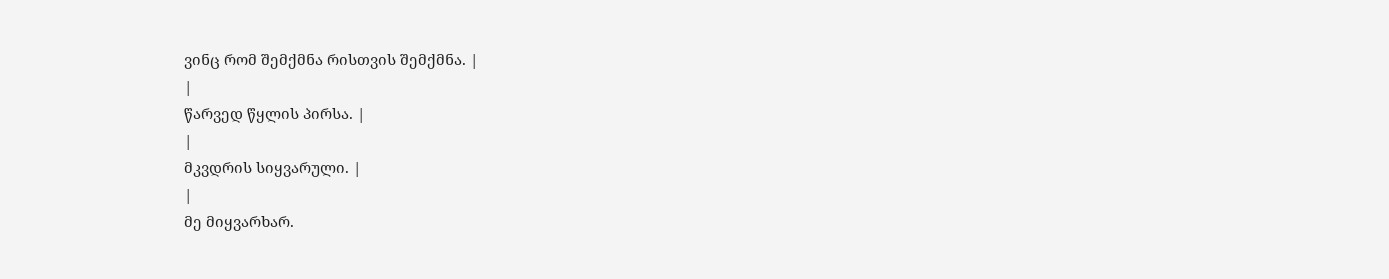ვინც რომ შემქმნა რისთვის შემქმნა. |
|
წარვედ წყლის პირსა. |
|
მკვდრის სიყვარული. |
|
მე მიყვარხარ.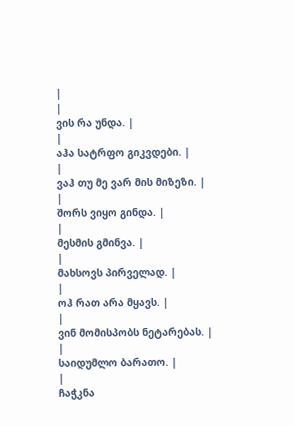|
|
ვის რა უნდა. |
|
აჰა სატრფო გიკვდები. |
|
ვაჰ თუ მე ვარ მის მიზეზი. |
|
შორს ვიყო გინდა. |
|
მესმის გმინვა. |
|
მახსოვს პირველად. |
|
ოჰ რათ არა მყავს. |
|
ვინ მომისპობს ნეტარებას. |
|
საიდუმლო ბარათო. |
|
ჩაჭკნა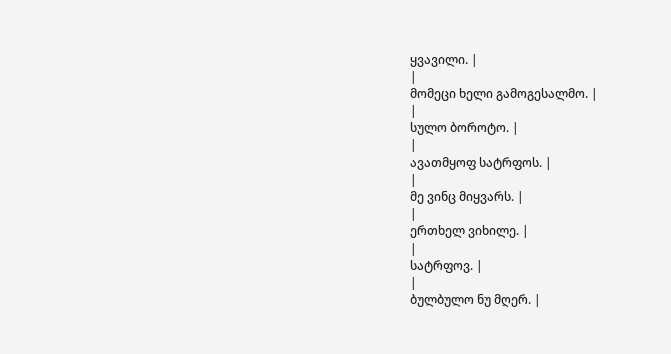ყვავილი. |
|
მომეცი ხელი გამოგესალმო. |
|
სულო ბოროტო. |
|
ავათმყოფ სატრფოს. |
|
მე ვინც მიყვარს. |
|
ერთხელ ვიხილე. |
|
სატრფოვ. |
|
ბულბულო ნუ მღერ. |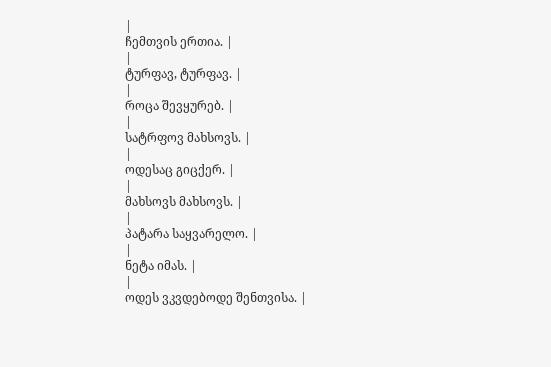|
ჩემთვის ერთია. |
|
ტურფავ, ტურფავ. |
|
როცა შევყურებ. |
|
სატრფოვ მახსოვს. |
|
ოდესაც გიცქერ. |
|
მახსოვს მახსოვს. |
|
პატარა საყვარელო. |
|
ნეტა იმას. |
|
ოდეს ვკვდებოდე შენთვისა. |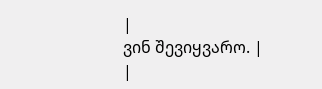|
ვინ შევიყვარო. |
|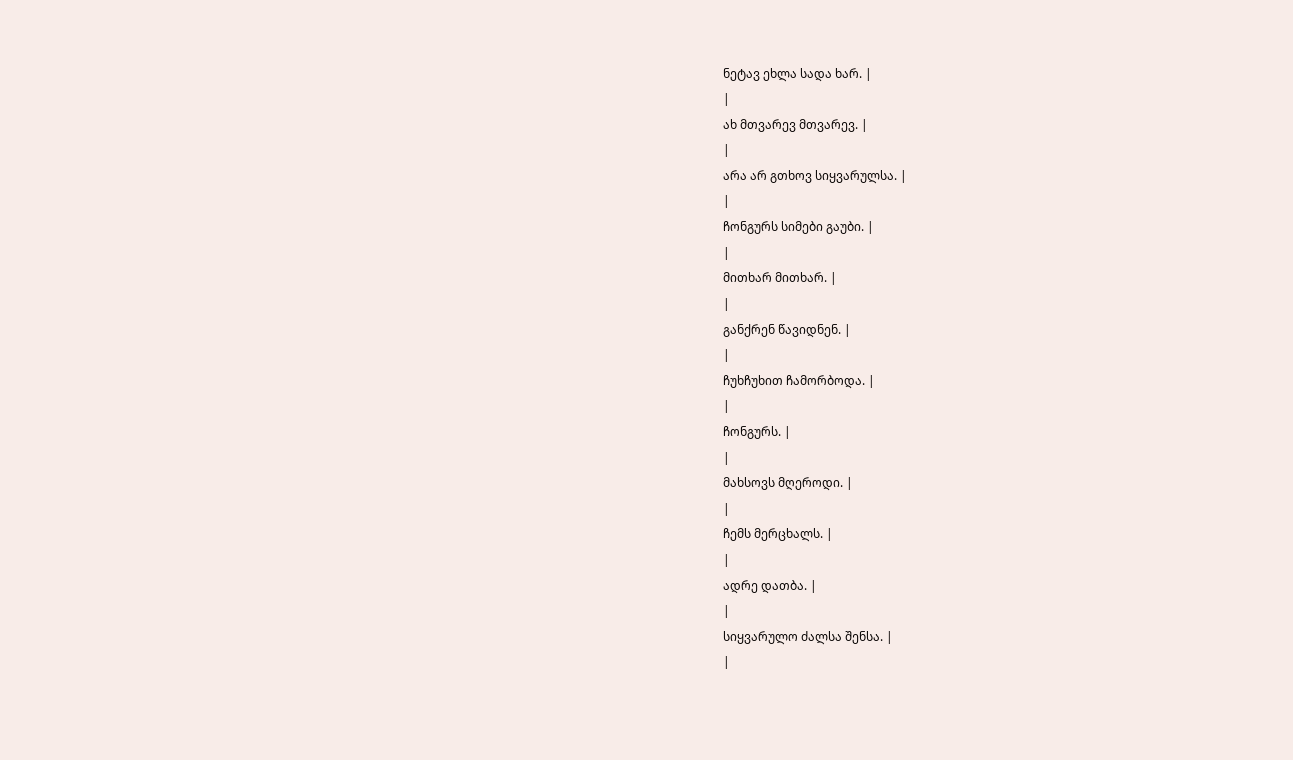ნეტავ ეხლა სადა ხარ. |
|
ახ მთვარევ მთვარევ. |
|
არა არ გთხოვ სიყვარულსა. |
|
ჩონგურს სიმები გაუბი. |
|
მითხარ მითხარ. |
|
განქრენ წავიდნენ. |
|
ჩუხჩუხით ჩამორბოდა. |
|
ჩონგურს. |
|
მახსოვს მღეროდი. |
|
ჩემს მერცხალს. |
|
ადრე დათბა. |
|
სიყვარულო ძალსა შენსა. |
|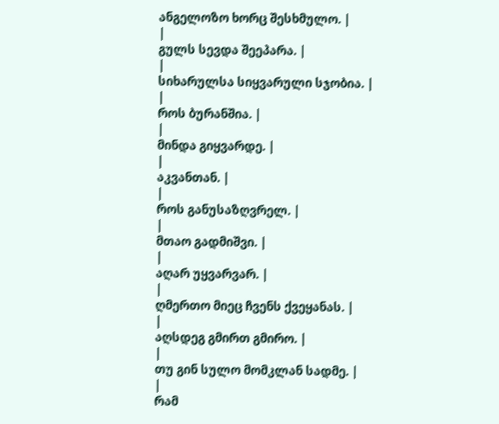ანგელოზო ხორც შესხმულო. |
|
გულს სევდა შეეპარა. |
|
სიხარულსა სიყვარული სჯობია. |
|
როს ბურანშია. |
|
მინდა გიყვარდე. |
|
აკვანთან. |
|
როს განუსაზღვრელ. |
|
მთაო გადმიშვი. |
|
აღარ უყვარვარ. |
|
ღმერთო მიეც ჩვენს ქვეყანას. |
|
აღსდეგ გმირთ გმირო. |
|
თუ გინ სულო მომკლან სადმე. |
|
რამ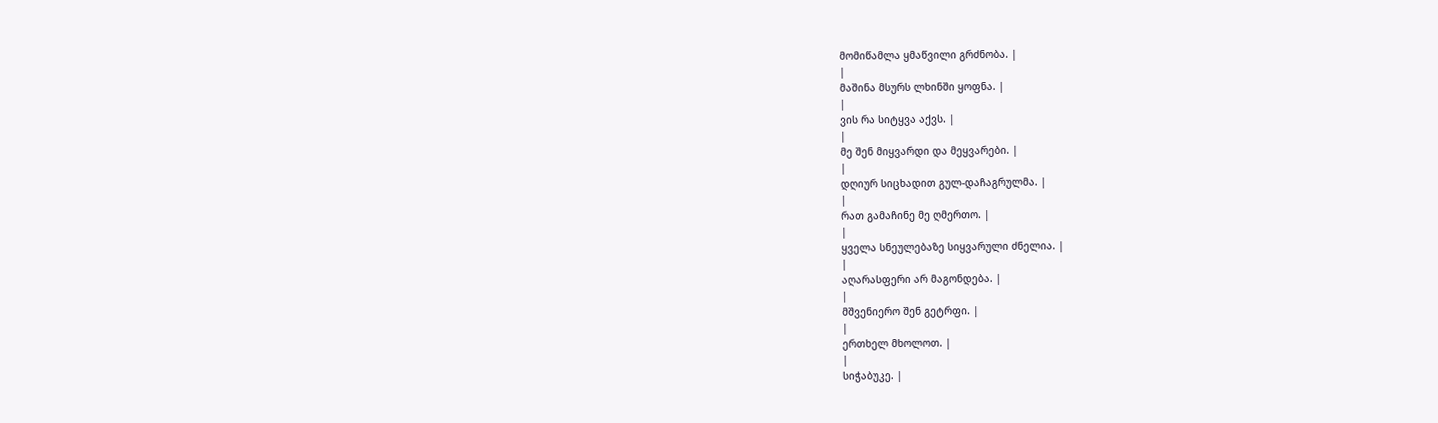მომიწამლა ყმაწვილი გრძნობა. |
|
მაშინა მსურს ლხინში ყოფნა. |
|
ვის რა სიტყვა აქვს. |
|
მე შენ მიყვარდი და მეყვარები. |
|
დღიურ სიცხადით გულ-დაჩაგრულმა. |
|
რათ გამაჩინე მე ღმერთო. |
|
ყველა სნეულებაზე სიყვარული ძნელია. |
|
აღარასფერი არ მაგონდება. |
|
მშვენიერო შენ გეტრფი. |
|
ერთხელ მხოლოთ. |
|
სიჭაბუკე. |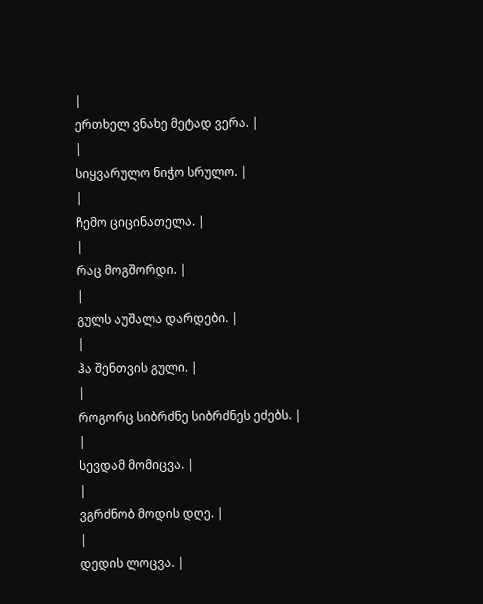|
ერთხელ ვნახე მეტად ვერა. |
|
სიყვარულო ნიჭო სრულო. |
|
ჩემო ციცინათელა. |
|
რაც მოგშორდი. |
|
გულს აუშალა დარდები. |
|
ჰა შენთვის გული. |
|
როგორც სიბრძნე სიბრძნეს ეძებს. |
|
სევდამ მომიცვა. |
|
ვგრძნობ მოდის დღე. |
|
დედის ლოცვა. |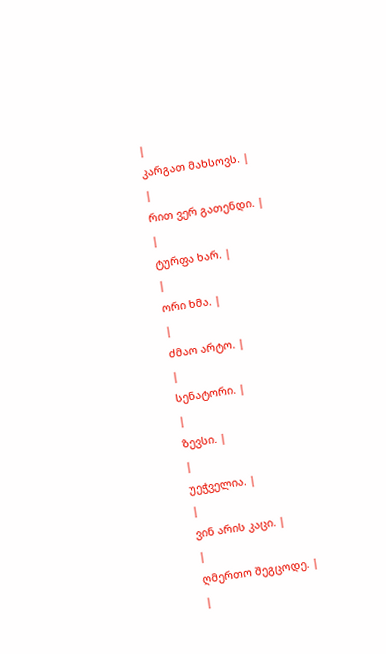|
კარგათ მახსოვს. |
|
რით ვერ გათენდი. |
|
ტურფა ხარ. |
|
ორი ხმა. |
|
ძმაო არტო. |
|
სენატორი. |
|
ზევსი. |
|
უეჭველია. |
|
ვინ არის კაცი. |
|
ღმერთო შეგცოდე. |
|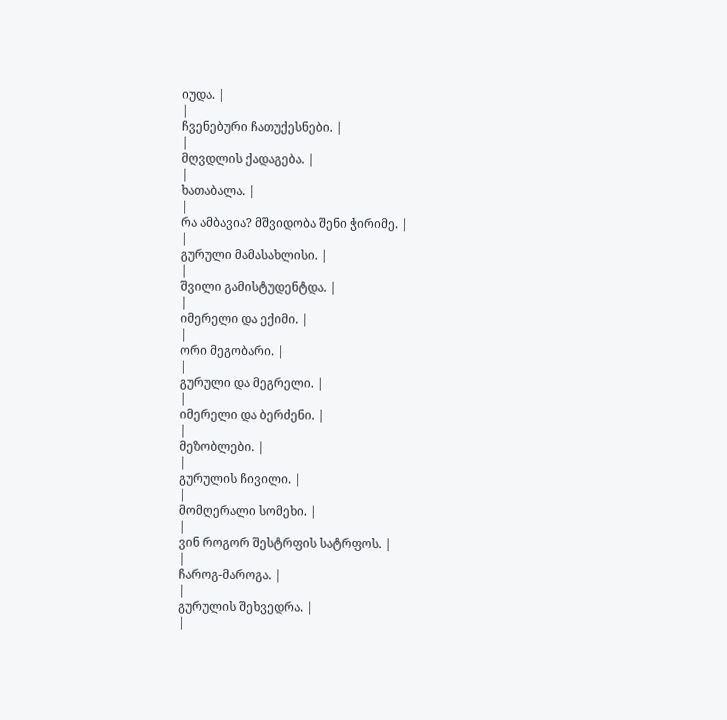იუდა. |
|
ჩვენებური ჩათუქესნები. |
|
მღვდლის ქადაგება. |
|
ხათაბალა. |
|
რა ამბავია? მშვიდობა შენი ჭირიმე. |
|
გურული მამასახლისი. |
|
შვილი გამისტუდენტდა. |
|
იმერელი და ექიმი. |
|
ორი მეგობარი. |
|
გურული და მეგრელი. |
|
იმერელი და ბერძენი. |
|
მეზობლები. |
|
გურულის ჩივილი. |
|
მომღერალი სომეხი. |
|
ვინ როგორ შესტრფის სატრფოს. |
|
ჩაროგ-მაროგა. |
|
გურულის შეხვედრა. |
|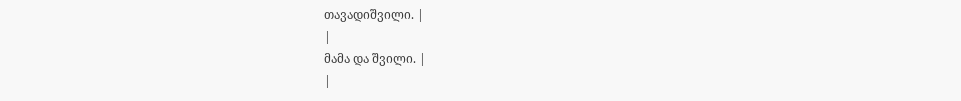თავადიშვილი. |
|
მამა და შვილი. |
|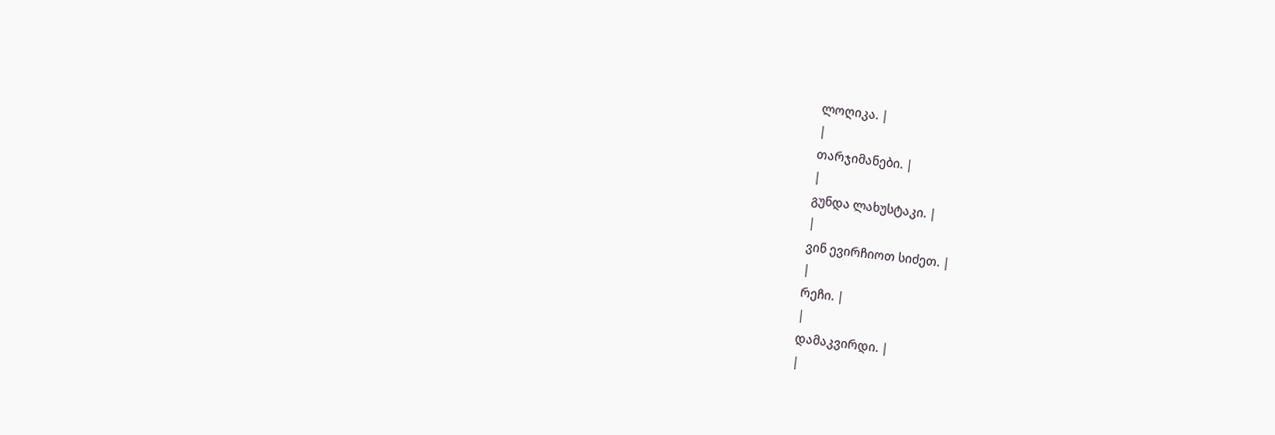ლოღიკა. |
|
თარჯიმანები. |
|
გუნდა ლახუსტაკი. |
|
ვინ ევირჩიოთ სიძეთ. |
|
რეჩი. |
|
დამაკვირდი. |
|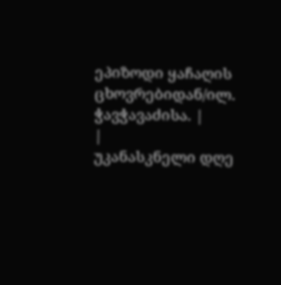ეპიზოდი ყაჩაღის ცხოვრებიდან/ილ. ჭავჭავაძისა. |
|
უკანასკნელი დღე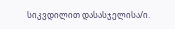სიკვდილით დასასჯელისა/ი.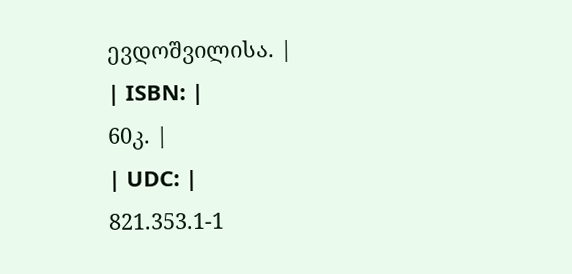ევდოშვილისა. |
| ISBN: |
60კ. |
| UDC: |
821.353.1-1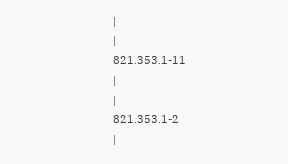|
|
821.353.1-11
|
|
821.353.1-2
|